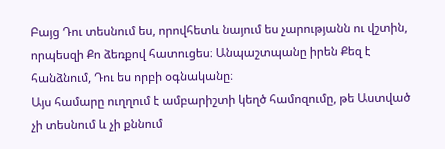Բայց Դու տեսնում ես, որովհետև նայում ես չարությանն ու վշտին, որպեսզի Քո ձեռքով հատուցես։ Անպաշտպանը իրեն Քեզ է հանձնում, Դու ես որբի օգնականը։
Այս համարը ուղղում է ամբարիշտի կեղծ համոզումը, թե Աստված չի տեսնում և չի քննում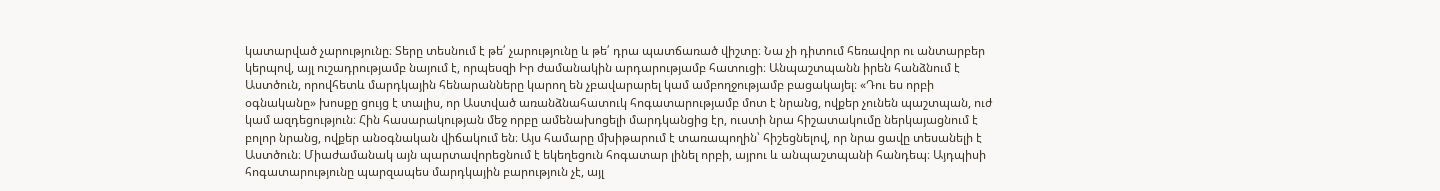կատարված չարությունը։ Տերը տեսնում է թե՛ չարությունը և թե՛ դրա պատճառած վիշտը։ Նա չի դիտում հեռավոր ու անտարբեր կերպով, այլ ուշադրությամբ նայում է, որպեսզի Իր ժամանակին արդարությամբ հատուցի։ Անպաշտպանն իրեն հանձնում է Աստծուն, որովհետև մարդկային հենարանները կարող են չբավարարել կամ ամբողջությամբ բացակայել։ «Դու ես որբի օգնականը» խոսքը ցույց է տալիս, որ Աստված առանձնահատուկ հոգատարությամբ մոտ է նրանց, ովքեր չունեն պաշտպան, ուժ կամ ազդեցություն։ Հին հասարակության մեջ որբը ամենախոցելի մարդկանցից էր, ուստի նրա հիշատակումը ներկայացնում է բոլոր նրանց, ովքեր անօգնական վիճակում են։ Այս համարը մխիթարում է տառապողին՝ հիշեցնելով, որ նրա ցավը տեսանելի է Աստծուն։ Միաժամանակ այն պարտավորեցնում է եկեղեցուն հոգատար լինել որբի, այրու և անպաշտպանի հանդեպ։ Այդպիսի հոգատարությունը պարզապես մարդկային բարություն չէ, այլ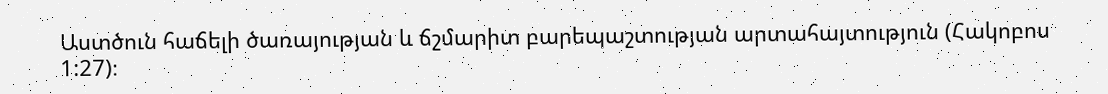Աստծուն հաճելի ծառայության և ճշմարիտ բարեպաշտության արտահայտություն (Հակոբոս 1:27)։